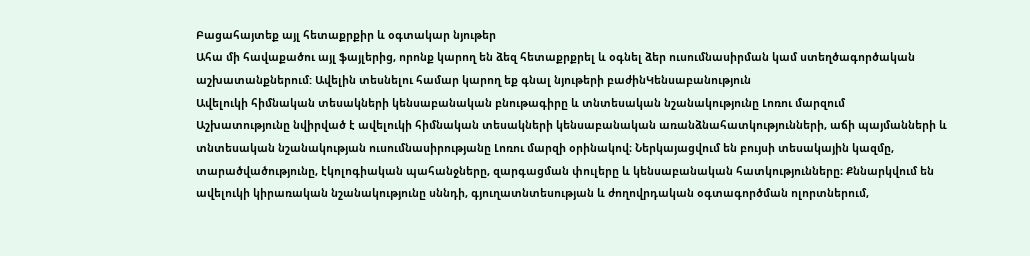Բացահայտեք այլ հետաքրքիր և օգտակար նյութեր
Ահա մի հավաքածու այլ ֆայլերից, որոնք կարող են ձեզ հետաքրքրել և օգնել ձեր ուսումնասիրման կամ ստեղծագործական աշխատանքներում: Ավելին տեսնելու համար կարող եք գնալ նյութերի բաժինԿենսաբանություն
Ավելուկի հիմնական տեսակների կենսաբանական բնութագիրը և տնտեսական նշանակությունը Լոռու մարզում
Աշխատությունը նվիրված է ավելուկի հիմնական տեսակների կենսաբանական առանձնահատկությունների, աճի պայմանների և տնտեսական նշանակության ուսումնասիրությանը Լոռու մարզի օրինակով։ Ներկայացվում են բույսի տեսակային կազմը, տարածվածությունը, էկոլոգիական պահանջները, զարգացման փուլերը և կենսաբանական հատկությունները։ Քննարկվում են ավելուկի կիրառական նշանակությունը սննդի, գյուղատնտեսության և ժողովրդական օգտագործման ոլորտներում,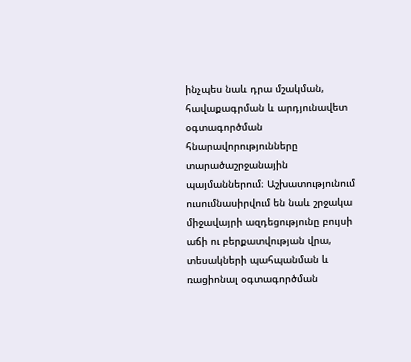ինչպես նաև դրա մշակման, հավաքագրման և արդյունավետ օգտագործման հնարավորությունները տարածաշրջանային պայմաններում։ Աշխատությունում ուսումնասիրվում են նաև շրջակա միջավայրի ազդեցությունը բույսի աճի ու բերքատվության վրա, տեսակների պահպանման և ռացիոնալ օգտագործման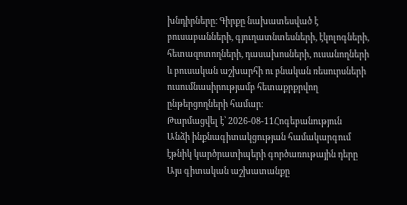խնդիրները։ Գիրքը նախատեսված է բուսաբանների, գյուղատնտեսների, էկոլոգների, հետազոտողների, դասախոսների, ուսանողների և բուսական աշխարհի ու բնական ռեսուրսների ուսումնասիրությամբ հետաքրքրվող ընթերցողների համար։
Թարմացվել է՝ 2026-08-11Հոգեբանություն
Անձի ինքնագիտակցության համակարգում էթնիկ կարծրատիպերի գործառութային դերը
Այս գիտական աշխատանքը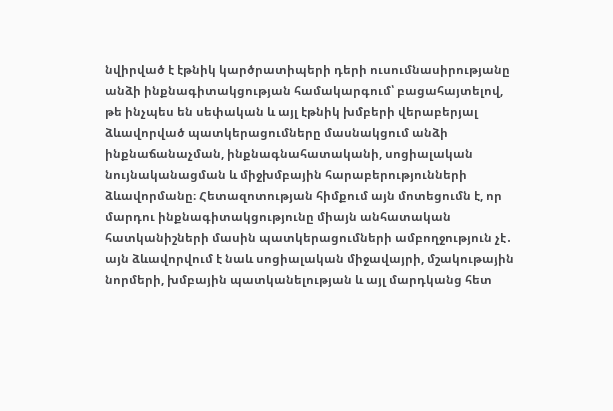նվիրված է էթնիկ կարծրատիպերի դերի ուսումնասիրությանը անձի ինքնագիտակցության համակարգում՝ բացահայտելով, թե ինչպես են սեփական և այլ էթնիկ խմբերի վերաբերյալ ձևավորված պատկերացումները մասնակցում անձի ինքնաճանաչման, ինքնագնահատականի, սոցիալական նույնականացման և միջխմբային հարաբերությունների ձևավորմանը։ Հետազոտության հիմքում այն մոտեցումն է, որ մարդու ինքնագիտակցությունը միայն անհատական հատկանիշների մասին պատկերացումների ամբողջություն չէ․ այն ձևավորվում է նաև սոցիալական միջավայրի, մշակութային նորմերի, խմբային պատկանելության և այլ մարդկանց հետ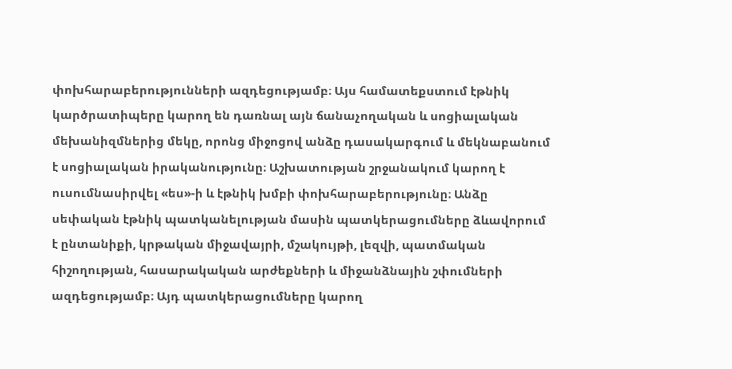փոխհարաբերությունների ազդեցությամբ։ Այս համատեքստում էթնիկ կարծրատիպերը կարող են դառնալ այն ճանաչողական և սոցիալական մեխանիզմներից մեկը, որոնց միջոցով անձը դասակարգում և մեկնաբանում է սոցիալական իրականությունը։ Աշխատության շրջանակում կարող է ուսումնասիրվել «ես»-ի և էթնիկ խմբի փոխհարաբերությունը։ Անձը սեփական էթնիկ պատկանելության մասին պատկերացումները ձևավորում է ընտանիքի, կրթական միջավայրի, մշակույթի, լեզվի, պատմական հիշողության, հասարակական արժեքների և միջանձնային շփումների ազդեցությամբ։ Այդ պատկերացումները կարող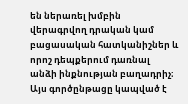են ներառել խմբին վերագրվող դրական կամ բացասական հատկանիշներ և որոշ դեպքերում դառնալ անձի ինքնության բաղադրիչ։ Այս գործընթացը կապված է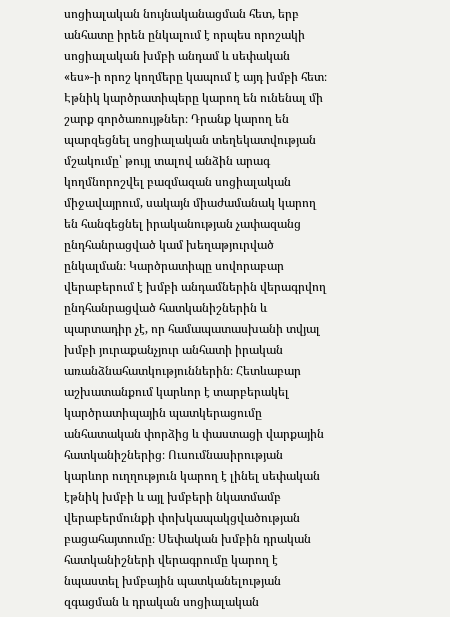սոցիալական նույնականացման հետ, երբ անհատը իրեն ընկալում է որպես որոշակի սոցիալական խմբի անդամ և սեփական «ես»-ի որոշ կողմերը կապում է այդ խմբի հետ։ Էթնիկ կարծրատիպերը կարող են ունենալ մի շարք գործառույթներ։ Դրանք կարող են պարզեցնել սոցիալական տեղեկատվության մշակումը՝ թույլ տալով անձին արագ կողմնորոշվել բազմազան սոցիալական միջավայրում, սակայն միաժամանակ կարող են հանգեցնել իրականության չափազանց ընդհանրացված կամ խեղաթյուրված ընկալման։ Կարծրատիպը սովորաբար վերաբերում է խմբի անդամներին վերագրվող ընդհանրացված հատկանիշներին և պարտադիր չէ, որ համապատասխանի տվյալ խմբի յուրաքանչյուր անհատի իրական առանձնահատկություններին։ Հետևաբար աշխատանքում կարևոր է տարբերակել կարծրատիպային պատկերացումը անհատական փորձից և փաստացի վարքային հատկանիշներից։ Ուսումնասիրության կարևոր ուղղություն կարող է լինել սեփական էթնիկ խմբի և այլ խմբերի նկատմամբ վերաբերմունքի փոխկապակցվածության բացահայտումը։ Սեփական խմբին դրական հատկանիշների վերագրումը կարող է նպաստել խմբային պատկանելության զգացման և դրական սոցիալական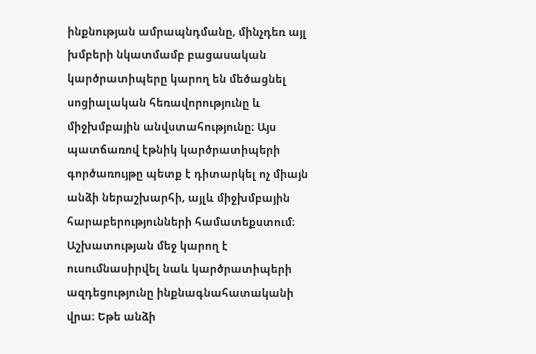ինքնության ամրապնդմանը, մինչդեռ այլ խմբերի նկատմամբ բացասական կարծրատիպերը կարող են մեծացնել սոցիալական հեռավորությունը և միջխմբային անվստահությունը։ Այս պատճառով էթնիկ կարծրատիպերի գործառույթը պետք է դիտարկել ոչ միայն անձի ներաշխարհի, այլև միջխմբային հարաբերությունների համատեքստում։ Աշխատության մեջ կարող է ուսումնասիրվել նաև կարծրատիպերի ազդեցությունը ինքնագնահատականի վրա։ Եթե անձի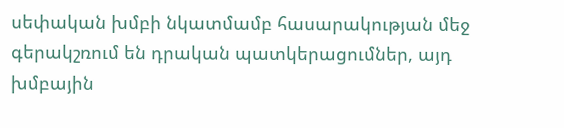սեփական խմբի նկատմամբ հասարակության մեջ գերակշռում են դրական պատկերացումներ, այդ խմբային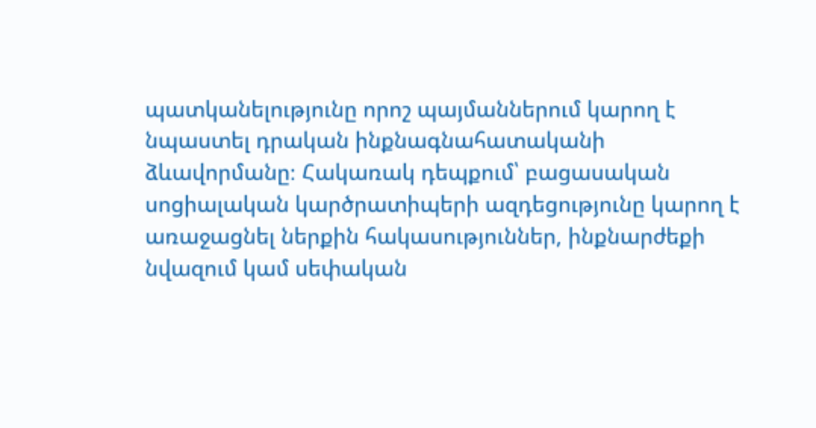պատկանելությունը որոշ պայմաններում կարող է նպաստել դրական ինքնագնահատականի ձևավորմանը։ Հակառակ դեպքում՝ բացասական սոցիալական կարծրատիպերի ազդեցությունը կարող է առաջացնել ներքին հակասություններ, ինքնարժեքի նվազում կամ սեփական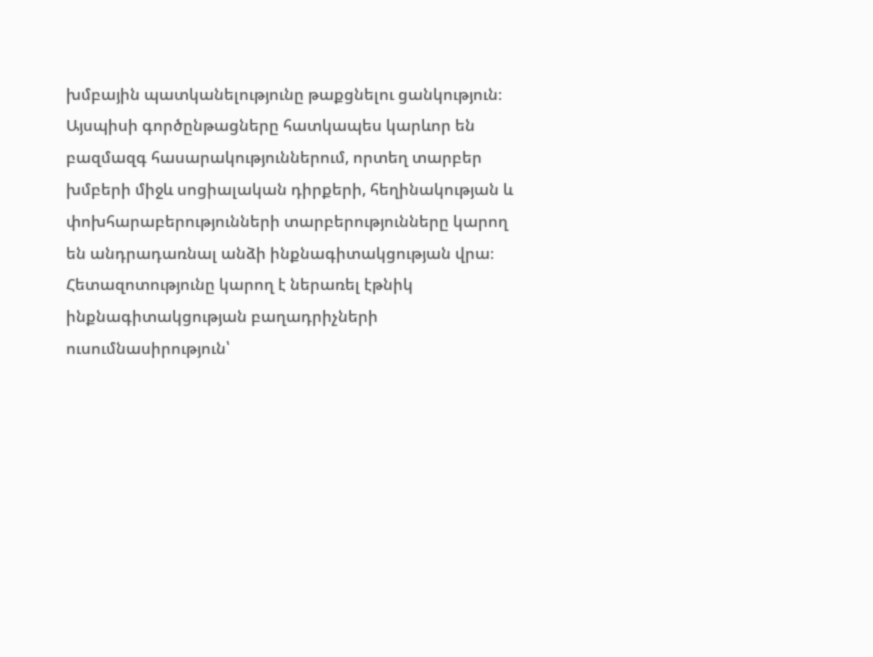խմբային պատկանելությունը թաքցնելու ցանկություն։ Այսպիսի գործընթացները հատկապես կարևոր են բազմազգ հասարակություններում, որտեղ տարբեր խմբերի միջև սոցիալական դիրքերի, հեղինակության և փոխհարաբերությունների տարբերությունները կարող են անդրադառնալ անձի ինքնագիտակցության վրա։ Հետազոտությունը կարող է ներառել էթնիկ ինքնագիտակցության բաղադրիչների ուսումնասիրություն՝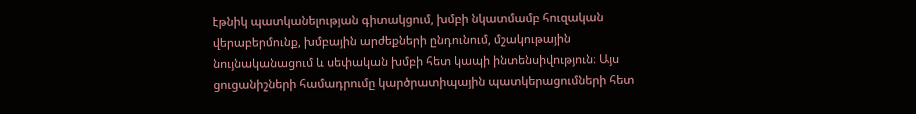էթնիկ պատկանելության գիտակցում, խմբի նկատմամբ հուզական վերաբերմունք, խմբային արժեքների ընդունում, մշակութային նույնականացում և սեփական խմբի հետ կապի ինտենսիվություն։ Այս ցուցանիշների համադրումը կարծրատիպային պատկերացումների հետ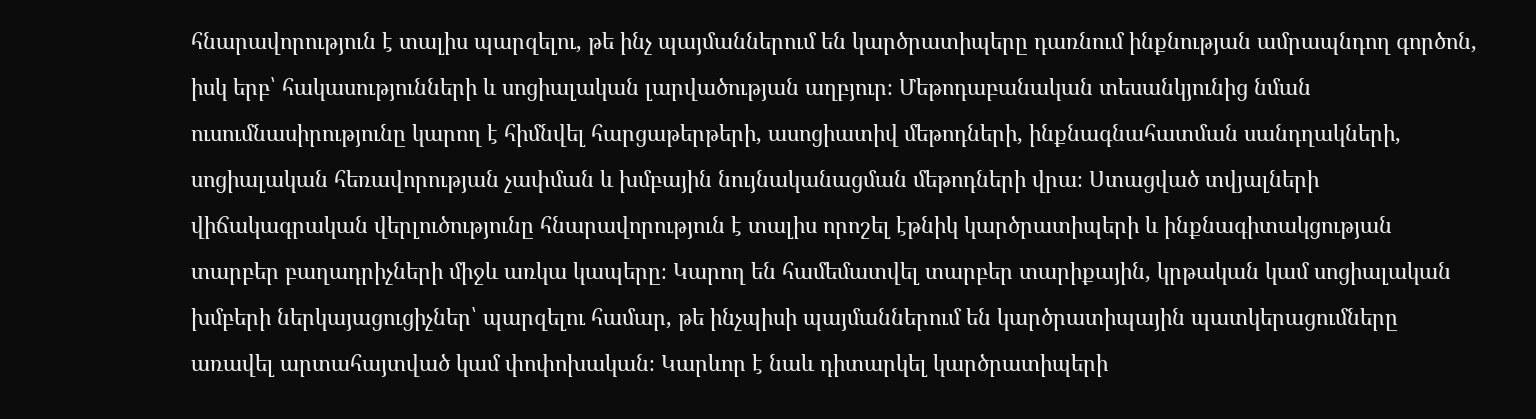հնարավորություն է տալիս պարզելու, թե ինչ պայմաններում են կարծրատիպերը դառնում ինքնության ամրապնդող գործոն, իսկ երբ՝ հակասությունների և սոցիալական լարվածության աղբյուր։ Մեթոդաբանական տեսանկյունից նման ուսումնասիրությունը կարող է հիմնվել հարցաթերթերի, ասոցիատիվ մեթոդների, ինքնագնահատման սանդղակների, սոցիալական հեռավորության չափման և խմբային նույնականացման մեթոդների վրա։ Ստացված տվյալների վիճակագրական վերլուծությունը հնարավորություն է տալիս որոշել էթնիկ կարծրատիպերի և ինքնագիտակցության տարբեր բաղադրիչների միջև առկա կապերը։ Կարող են համեմատվել տարբեր տարիքային, կրթական կամ սոցիալական խմբերի ներկայացուցիչներ՝ պարզելու համար, թե ինչպիսի պայմաններում են կարծրատիպային պատկերացումները առավել արտահայտված կամ փոփոխական։ Կարևոր է նաև դիտարկել կարծրատիպերի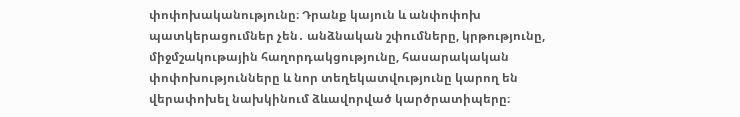փոփոխականությունը։ Դրանք կայուն և անփոփոխ պատկերացումներ չեն․ անձնական շփումները, կրթությունը, միջմշակութային հաղորդակցությունը, հասարակական փոփոխությունները և նոր տեղեկատվությունը կարող են վերափոխել նախկինում ձևավորված կարծրատիպերը։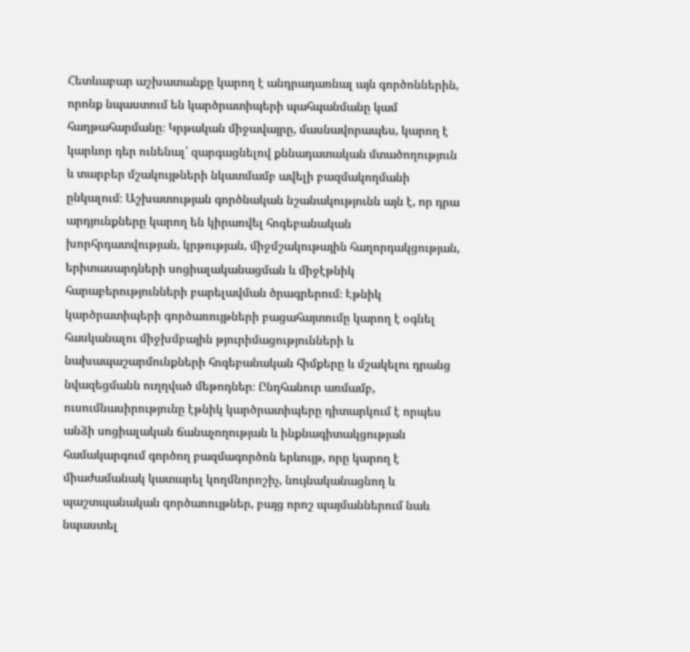Հետևաբար աշխատանքը կարող է անդրադառնալ այն գործոններին, որոնք նպաստում են կարծրատիպերի պահպանմանը կամ հաղթահարմանը։ Կրթական միջավայրը, մասնավորապես, կարող է կարևոր դեր ունենալ՝ զարգացնելով քննադատական մտածողություն և տարբեր մշակույթների նկատմամբ ավելի բազմակողմանի ընկալում։ Աշխատության գործնական նշանակությունն այն է, որ դրա արդյունքները կարող են կիրառվել հոգեբանական խորհրդատվության, կրթության, միջմշակութային հաղորդակցության, երիտասարդների սոցիալականացման և միջէթնիկ հարաբերությունների բարելավման ծրագրերում։ Էթնիկ կարծրատիպերի գործառույթների բացահայտումը կարող է օգնել հասկանալու միջխմբային թյուրիմացությունների և նախապաշարմունքների հոգեբանական հիմքերը և մշակելու դրանց նվազեցմանն ուղղված մեթոդներ։ Ընդհանուր առմամբ, ուսումնասիրությունը էթնիկ կարծրատիպերը դիտարկում է որպես անձի սոցիալական ճանաչողության և ինքնագիտակցության համակարգում գործող բազմագործոն երևույթ, որը կարող է միաժամանակ կատարել կողմնորոշիչ, նույնականացնող և պաշտպանական գործառույթներ, բայց որոշ պայմաններում նաև նպաստել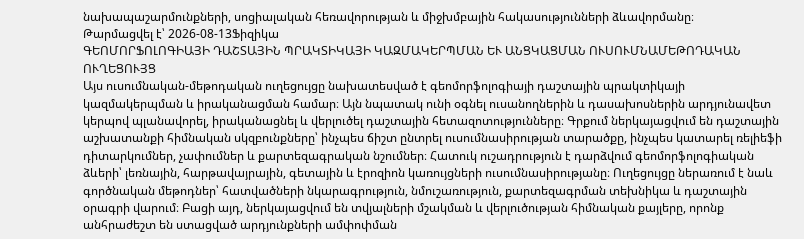նախապաշարմունքների, սոցիալական հեռավորության և միջխմբային հակասությունների ձևավորմանը։
Թարմացվել է՝ 2026-08-13Ֆիզիկա
ԳԵՈՄՈՐՖՈԼՈԳԻԱՅԻ ԴԱՇՏԱՅԻՆ ՊՐԱԿՏԻԿԱՅԻ ԿԱԶՄԱԿԵՐՊՄԱՆ ԵՒ ԱՆՑԿԱՑՄԱՆ ՈՒՍՈՒՄՆԱՄԵԹՈԴԱԿԱՆ ՈՒՂԵՑՈՒՅՑ
Այս ուսումնական-մեթոդական ուղեցույցը նախատեսված է գեոմորֆոլոգիայի դաշտային պրակտիկայի կազմակերպման և իրականացման համար։ Այն նպատակ ունի օգնել ուսանողներին և դասախոսներին արդյունավետ կերպով պլանավորել, իրականացնել և վերլուծել դաշտային հետազոտությունները։ Գրքում ներկայացվում են դաշտային աշխատանքի հիմնական սկզբունքները՝ ինչպես ճիշտ ընտրել ուսումնասիրության տարածքը, ինչպես կատարել ռելիեֆի դիտարկումներ, չափումներ և քարտեզագրական նշումներ։ Հատուկ ուշադրություն է դարձվում գեոմորֆոլոգիական ձևերի՝ լեռնային, հարթավայրային, գետային և էրոզիոն կառույցների ուսումնասիրությանը։ Ուղեցույցը ներառում է նաև գործնական մեթոդներ՝ հատվածների նկարագրություն, նմուշառություն, քարտեզագրման տեխնիկա և դաշտային օրագրի վարում։ Բացի այդ, ներկայացվում են տվյալների մշակման և վերլուծության հիմնական քայլերը, որոնք անհրաժեշտ են ստացված արդյունքների ամփոփման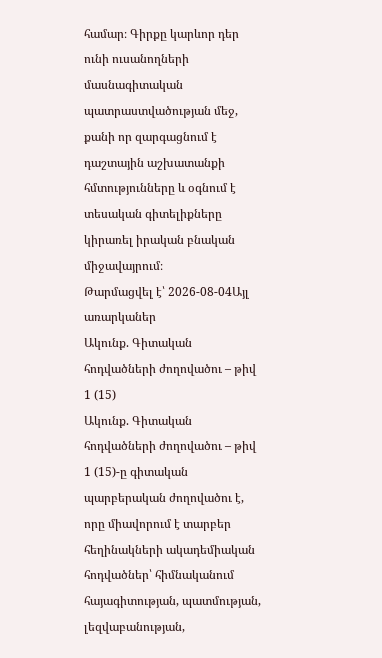համար։ Գիրքը կարևոր դեր ունի ուսանողների մասնագիտական պատրաստվածության մեջ, քանի որ զարգացնում է դաշտային աշխատանքի հմտությունները և օգնում է տեսական գիտելիքները կիրառել իրական բնական միջավայրում։
Թարմացվել է՝ 2026-08-04Այլ առարկաներ
Ակունք. Գիտական հոդվածների ժողովածու – թիվ 1 (15)
Ակունք. Գիտական հոդվածների ժողովածու – թիվ 1 (15)-ը գիտական պարբերական ժողովածու է, որը միավորում է տարբեր հեղինակների ակադեմիական հոդվածներ՝ հիմնականում հայագիտության, պատմության, լեզվաբանության,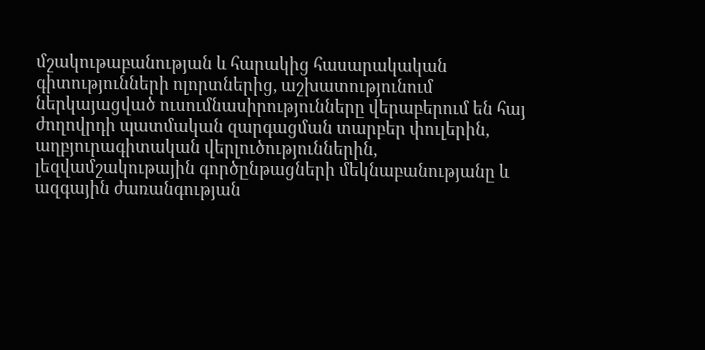մշակութաբանության և հարակից հասարակական գիտությունների ոլորտներից, աշխատությունում ներկայացված ուսումնասիրությունները վերաբերում են հայ ժողովրդի պատմական զարգացման տարբեր փուլերին, աղբյուրագիտական վերլուծություններին, լեզվամշակութային գործընթացների մեկնաբանությանը և ազգային ժառանգության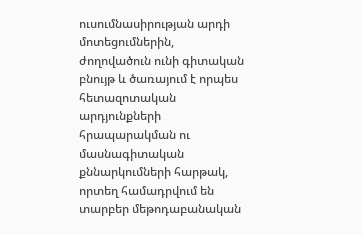ուսումնասիրության արդի մոտեցումներին, ժողովածուն ունի գիտական բնույթ և ծառայում է որպես հետազոտական արդյունքների հրապարակման ու մասնագիտական քննարկումների հարթակ, որտեղ համադրվում են տարբեր մեթոդաբանական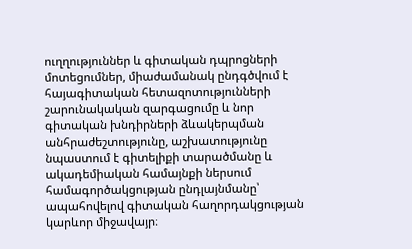ուղղություններ և գիտական դպրոցների մոտեցումներ, միաժամանակ ընդգծվում է հայագիտական հետազոտությունների շարունակական զարգացումը և նոր գիտական խնդիրների ձևակերպման անհրաժեշտությունը, աշխատությունը նպաստում է գիտելիքի տարածմանը և ակադեմիական համայնքի ներսում համագործակցության ընդլայնմանը՝ ապահովելով գիտական հաղորդակցության կարևոր միջավայր։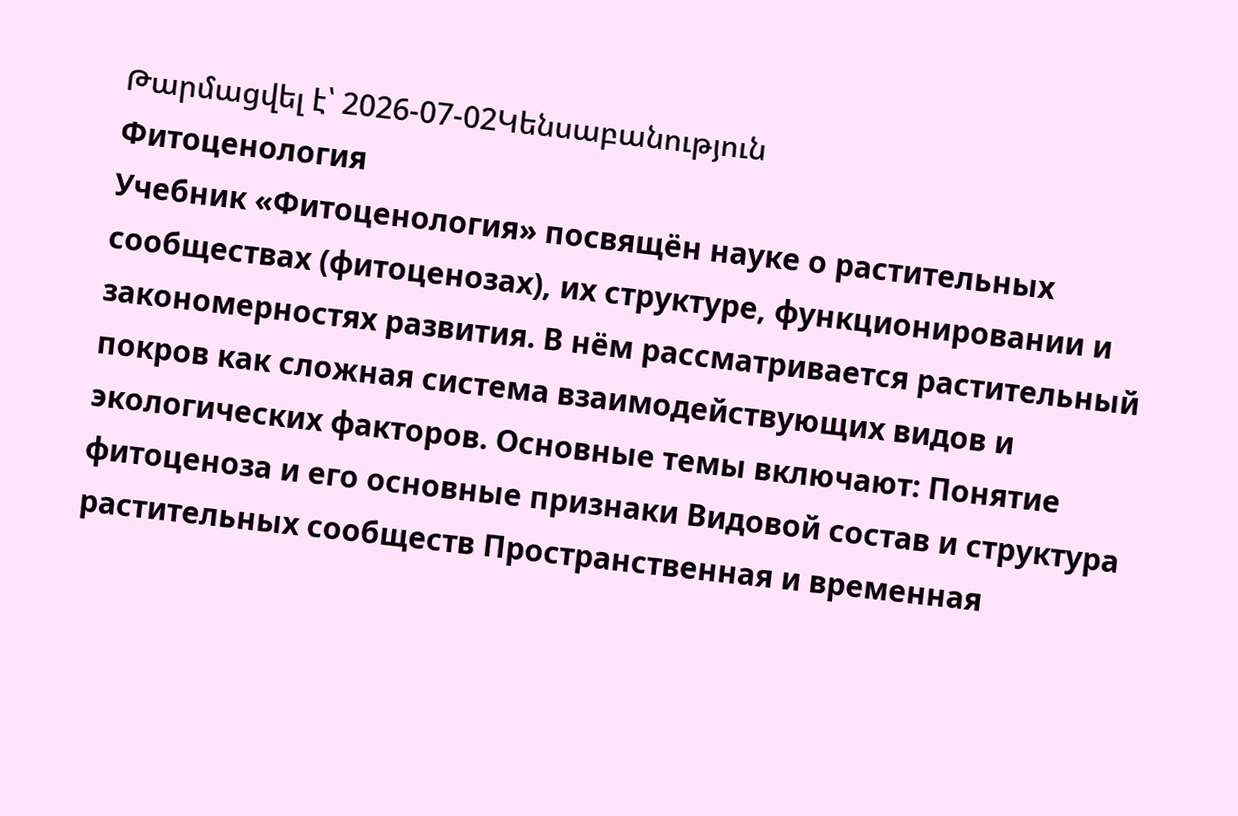Թարմացվել է՝ 2026-07-02Կենսաբանություն
Фитоценология
Учебник «Фитоценология» посвящён науке о растительных сообществах (фитоценозах), их структуре, функционировании и закономерностях развития. В нём рассматривается растительный покров как сложная система взаимодействующих видов и экологических факторов. Основные темы включают: Понятие фитоценоза и его основные признаки Видовой состав и структура растительных сообществ Пространственная и временная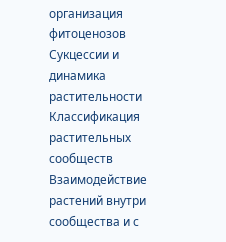организация фитоценозов Сукцессии и динамика растительности Классификация растительных сообществ Взаимодействие растений внутри сообщества и с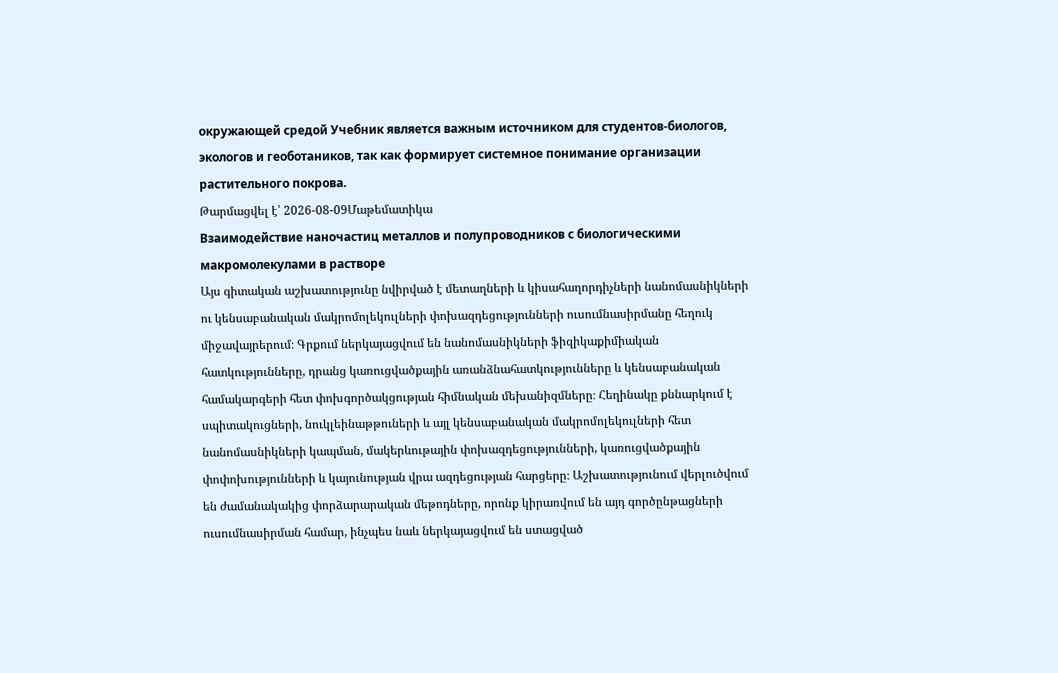окружающей средой Учебник является важным источником для студентов-биологов, экологов и геоботаников, так как формирует системное понимание организации растительного покрова.
Թարմացվել է՝ 2026-08-09Մաթեմատիկա
Взаимодействие наночастиц металлов и полупроводников с биологическими макромолекулами в растворе
Այս գիտական աշխատությունը նվիրված է մետաղների և կիսահաղորդիչների նանոմասնիկների ու կենսաբանական մակրոմոլեկուլների փոխազդեցությունների ուսումնասիրմանը հեղուկ միջավայրերում։ Գրքում ներկայացվում են նանոմասնիկների ֆիզիկաքիմիական հատկությունները, դրանց կառուցվածքային առանձնահատկությունները և կենսաբանական համակարգերի հետ փոխգործակցության հիմնական մեխանիզմները։ Հեղինակը քննարկում է սպիտակուցների, նուկլեինաթթուների և այլ կենսաբանական մակրոմոլեկուլների հետ նանոմասնիկների կապման, մակերևութային փոխազդեցությունների, կառուցվածքային փոփոխությունների և կայունության վրա ազդեցության հարցերը։ Աշխատությունում վերլուծվում են ժամանակակից փորձարարական մեթոդները, որոնք կիրառվում են այդ գործընթացների ուսումնասիրման համար, ինչպես նաև ներկայացվում են ստացված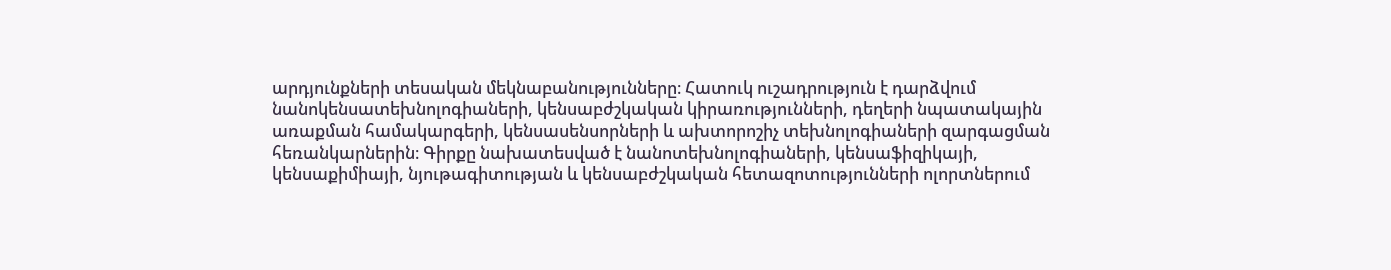արդյունքների տեսական մեկնաբանությունները։ Հատուկ ուշադրություն է դարձվում նանոկենսատեխնոլոգիաների, կենսաբժշկական կիրառությունների, դեղերի նպատակային առաքման համակարգերի, կենսասենսորների և ախտորոշիչ տեխնոլոգիաների զարգացման հեռանկարներին։ Գիրքը նախատեսված է նանոտեխնոլոգիաների, կենսաֆիզիկայի, կենսաքիմիայի, նյութագիտության և կենսաբժշկական հետազոտությունների ոլորտներում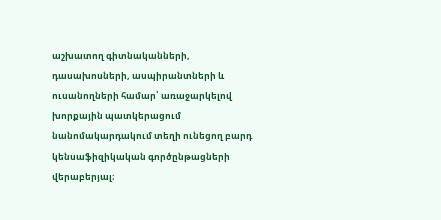աշխատող գիտնականների, դասախոսների, ասպիրանտների և ուսանողների համար՝ առաջարկելով խորքային պատկերացում նանոմակարդակում տեղի ունեցող բարդ կենսաֆիզիկական գործընթացների վերաբերյալ։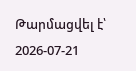Թարմացվել է՝ 2026-07-21